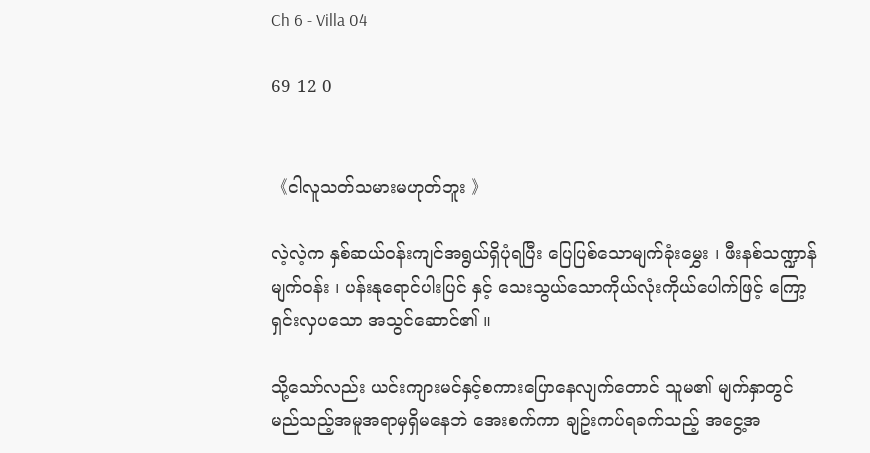Ch 6 - Villa 04

69 12 0


《ငါလူသတ်သမားမဟုတ်ဘူး 》

လဲ့လဲ့က နှစ်ဆယ်ဝန်းကျင်အရွယ်ရှိပုံရပြီး ပြေပြစ်သောမျက်ခုံးမွှေး ၊ ဖီးနစ်သဏ္ဍာန်မျက်ဝန်း ၊ ပန်းနုရောင်ပါးပြင် နှင့် သေးသွယ်သောကိုယ်လုံးကိုယ်ပေါက်ဖြင့် ကြော့ရှင်းလှပသော အသွင်ဆောင်၏ ။

သို့သော်လည်း ယင်းကျားမင်နှင့်စကားပြောနေလျက်တောင် သူမ၏ မျက်နှာတွင် မည်သည့်အမူအရာမှရှိမနေဘဲ အေးစက်ကာ ချဥ်းကပ်ရခက်သည့် အငွေ့အ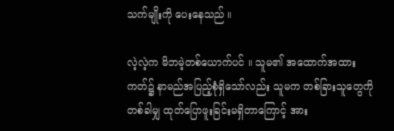သက်မျိုးကို ပေးနေသည် ။

လဲ့လဲ့က မိဘမဲ့တစ်ယောက်ပင် ။ သူမ၏ အထောက်အထားကတ်၌ နာမည်အပြည့်စုံရှိသော်လည်း သူမက တစ်ခြားသူတွေကို တစ်ခါမျှ ထုတ်ပြောဖူးခြင်းမရှိတာကြောင့် အား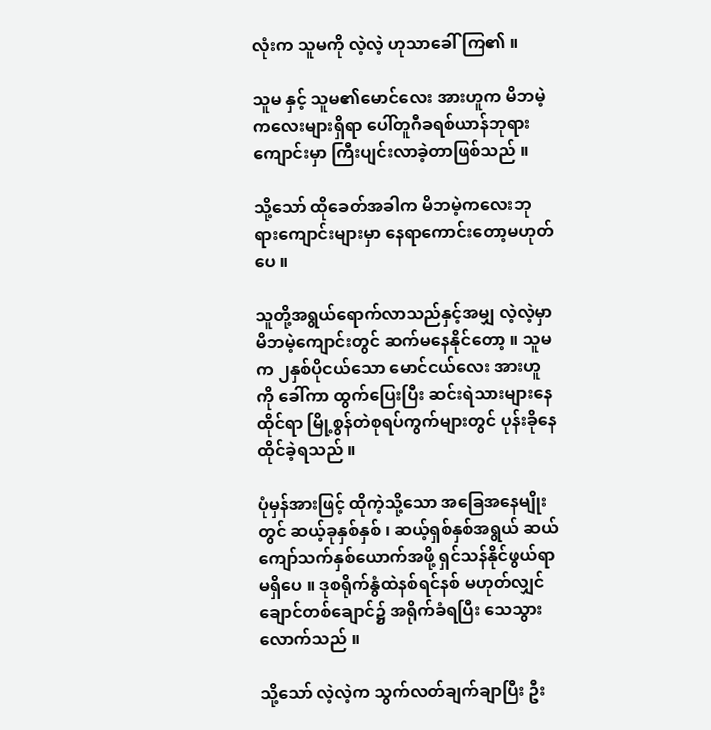လုံးက သူမကို လဲ့လဲ့ ဟုသာခေါ်ကြ၏ ။

သူမ နှင့် သူမ၏မောင်လေး အားဟူက မိဘမဲ့ကလေးများရှိရာ ပေါ်တူဂီခရစ်ယာန်ဘုရားကျောင်းမှာ ကြီးပျင်းလာခဲ့တာဖြစ်သည် ။

သို့သော် ထိုခေတ်အခါက မိဘမဲ့ကလေးဘုရားကျောင်းများမှာ နေရာကောင်းတော့မဟုတ်ပေ ။

သူတို့အရွယ်ရောက်လာသည်နှင့်အမျှ လဲ့လဲ့မှာ မိဘမဲ့ကျောင်းတွင် ဆက်မနေနိုင်တော့ ။ သူမက ၂နှစ်ပိုငယ်သော မောင်ငယ်လေး အားဟူကို ခေါ်ကာ ထွက်ပြေးပြီး ဆင်းရဲသားများနေထိုင်ရာ မြို့စွန်တဲစုရပ်ကွက်များတွင် ပုန်းခိုနေထိုင်ခဲ့ရသည် ။

ပုံမှန်အားဖြင့် ထိုကဲ့သို့သော အခြေအနေမျိုးတွင် ဆယ့်ခုနှစ်နှစ် ၊ ဆယ့်ရှစ်နှစ်အရွယ် ဆယ်ကျော်သက်နှစ်ယောက်အဖို့ ရှင်သန်နိုင်ဖွယ်ရာမရှိပေ ။ ဒုစရိုက်နွံထဲနစ်ရင်နစ် မဟုတ်လျှင် ချောင်တစ်ချောင်၌ အရိုက်ခံရပြီး သေသွားလောက်သည် ။

သို့သော် လဲ့လဲ့က သွက်လတ်ချက်ချာပြီး ဦး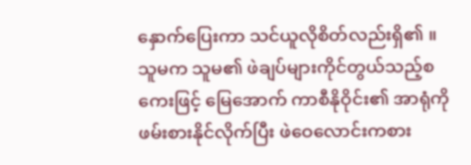နှောက်ပြေးကာ သင်ယူလိုစိတ်လည်းရှိ၏ ။ သူမက သူမ၏ ဖဲချပ်များကိုင်တွယ်သည့်စကေးဖြင့် မြေအောက် ကာစီနိုဝိုင်း၏ အာရုံကို ဖမ်းစားနိုင်လိုက်ပြီး ဖဲဝေလောင်းကစား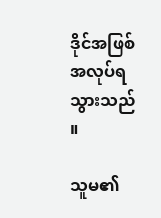ဒိုင်အဖြစ် အလုပ်ရသွားသည် ။

သူမ၏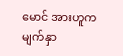မောင် အားဟူက မျက်နှာ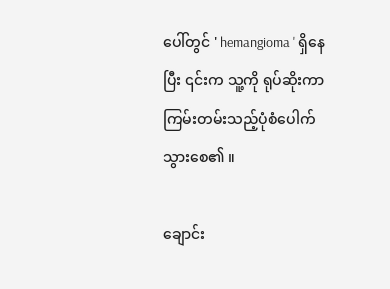ပေါ်တွင် ' hemangioma ' ရှိနေပြီး ၎င်းက သူ့ကို ရုပ်ဆိုးကာ ကြမ်းတမ်းသည့်ပုံစံပေါက်သွားစေ၏ ။

ချောင်း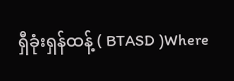ရှီခုံးရှန်ထန့် ( BTASD )Where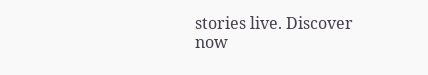stories live. Discover now